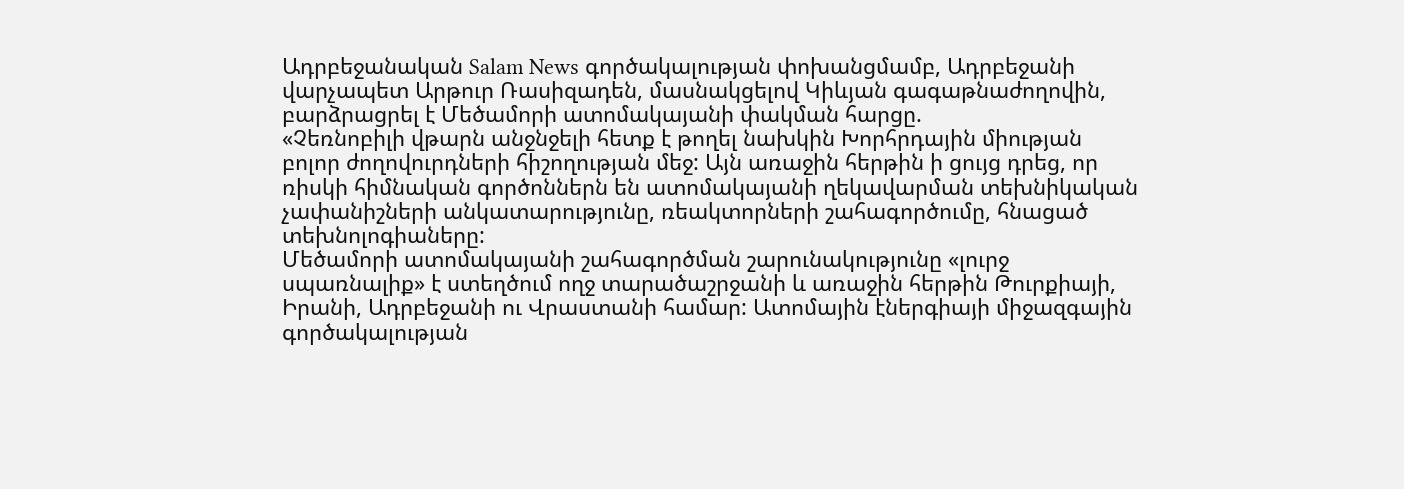Ադրբեջանական Salam News գործակալության փոխանցմամբ, Ադրբեջանի վարչապետ Արթուր Ռասիզադեն, մասնակցելով Կիևյան գագաթնաժողովին, բարձրացրել է Մեծամորի ատոմակայանի փակման հարցը.
«Չեռնոբիլի վթարն անջնջելի հետք է թողել նախկին Խորհրդային միության բոլոր ժողովուրդների հիշողության մեջ: Այն առաջին հերթին ի ցույց դրեց, որ ռիսկի հիմնական գործոններն են ատոմակայանի ղեկավարման տեխնիկական չափանիշների անկատարությունը, ռեակտորների շահագործումը, հնացած տեխնոլոգիաները:
Մեծամորի ատոմակայանի շահագործման շարունակությունը «լուրջ սպառնալիք» է ստեղծում ողջ տարածաշրջանի և առաջին հերթին Թուրքիայի, Իրանի, Ադրբեջանի ու Վրաստանի համար: Ատոմային էներգիայի միջազգային գործակալության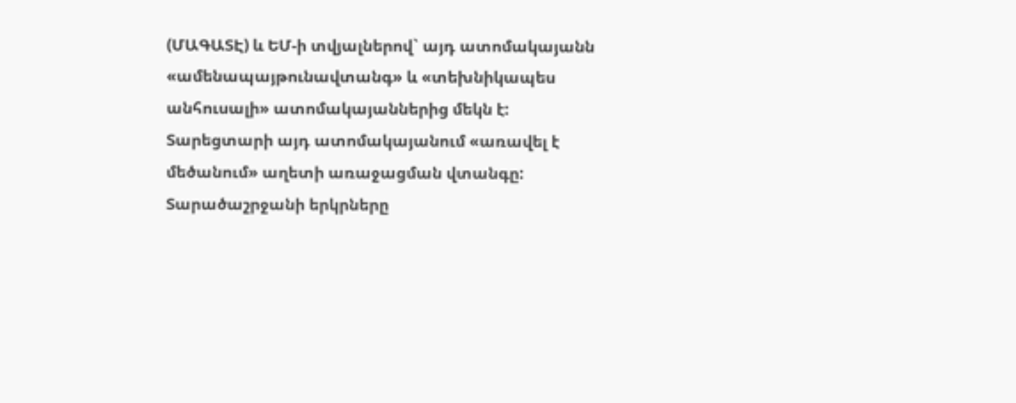(ՄԱԳԱՏԷ) և ԵՄ-ի տվյալներով` այդ ատոմակայանն «ամենապայթունավտանգ» և «տեխնիկապես անհուսալի» ատոմակայաններից մեկն է:
Տարեցտարի այդ ատոմակայանում «առավել է մեծանում» աղետի առաջացման վտանգը: Տարածաշրջանի երկրները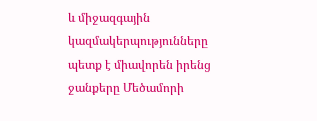և միջազգային կազմակերպությունները պետք է միավորեն իրենց ջանքերը Մեծամորի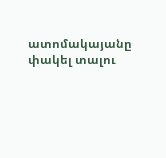ատոմակայանը փակել տալու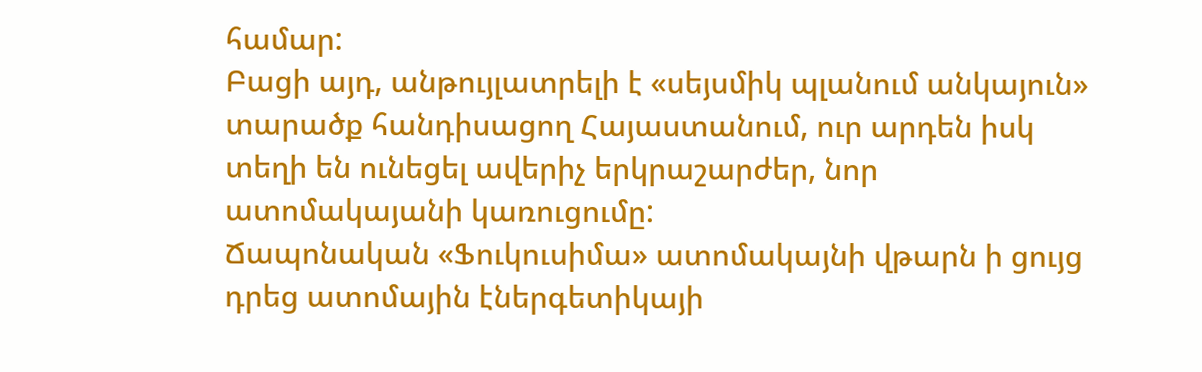համար:
Բացի այդ, անթույլատրելի է «սեյսմիկ պլանում անկայուն» տարածք հանդիսացող Հայաստանում, ուր արդեն իսկ տեղի են ունեցել ավերիչ երկրաշարժեր, նոր ատոմակայանի կառուցումը:
Ճապոնական «Ֆուկուսիմա» ատոմակայնի վթարն ի ցույց դրեց ատոմային էներգետիկայի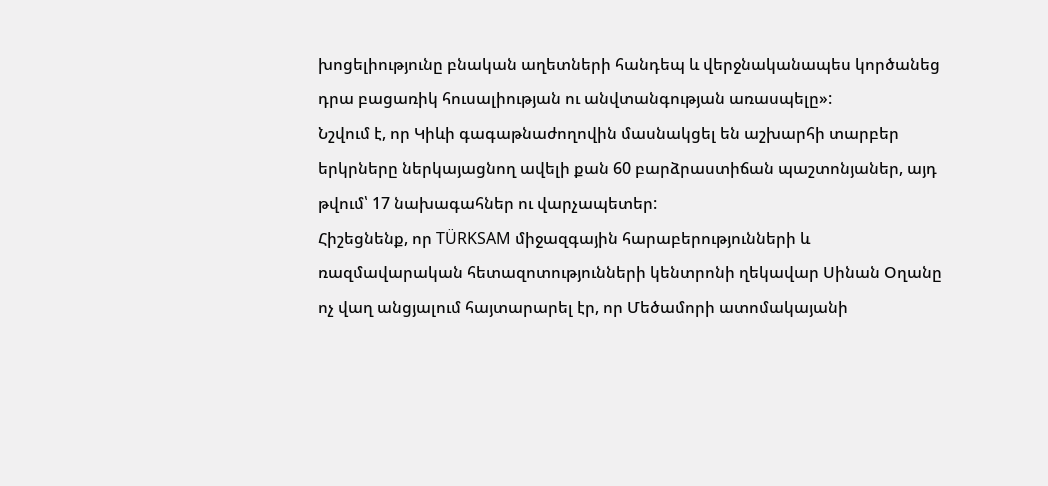խոցելիությունը բնական աղետների հանդեպ և վերջնականապես կործանեց դրա բացառիկ հուսալիության ու անվտանգության առասպելը»:
Նշվում է, որ Կիևի գագաթնաժողովին մասնակցել են աշխարհի տարբեր երկրները ներկայացնող ավելի քան 60 բարձրաստիճան պաշտոնյաներ, այդ թվում՝ 17 նախագահներ ու վարչապետեր:
Հիշեցնենք, որ TÜRKSAM միջազգային հարաբերությունների և ռազմավարական հետազոտությունների կենտրոնի ղեկավար Սինան Օղանը ոչ վաղ անցյալում հայտարարել էր, որ Մեծամորի ատոմակայանի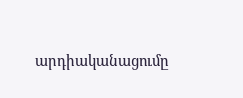արդիականացումը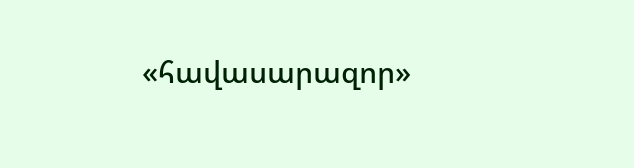«հավասարազոր»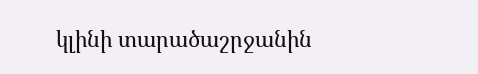կլինի տարածաշրջանին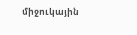միջուկային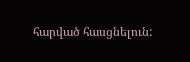հարված հասցնելուն: